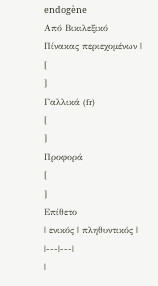endogène
Από Βικιλεξικό
Πίνακας περιεχομένων |
[
]
Γαλλικά (fr)
[
]
Προφορά
[
]
Επίθετο
| ενικός | πληθυντικός |
|---|---|
|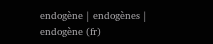endogène | endogènes |
endogène (fr)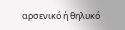αρσενικό ή θηλυκό